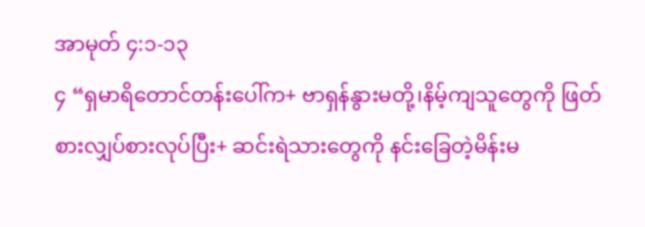အာမုတ် ၄:၁-၁၃
၄ “ရှမာရိတောင်တန်းပေါ်က+ ဗာရှန်နွားမတို့၊နိမ့်ကျသူတွေကို ဖြတ်စားလျှပ်စားလုပ်ပြီး+ ဆင်းရဲသားတွေကို နင်းခြေတဲ့မိန်းမ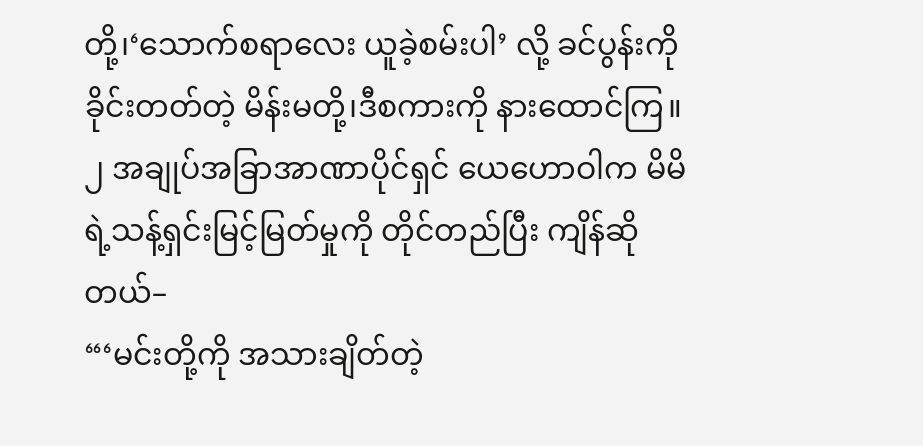တို့၊‘သောက်စရာလေး ယူခဲ့စမ်းပါ’ လို့ ခင်ပွန်းကိုခိုင်းတတ်တဲ့ မိန်းမတို့၊ဒီစကားကို နားထောင်ကြ။
၂ အချုပ်အခြာအာဏာပိုင်ရှင် ယေဟောဝါက မိမိရဲ့သန့်ရှင်းမြင့်မြတ်မှုကို တိုင်တည်ပြီး ကျိန်ဆိုတယ်–
“‘မင်းတို့ကို အသားချိတ်တဲ့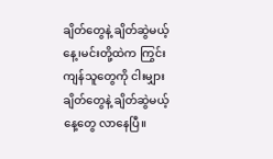ချိတ်တွေနဲ့ ချိတ်ဆွဲမယ့်နေ့၊မင်းတို့ထဲက ကြွင်းကျန်သူတွေကို ငါးမျှားချိတ်တွေနဲ့ ချိတ်ဆွဲမယ့်နေ့တွေ လာနေပြီ။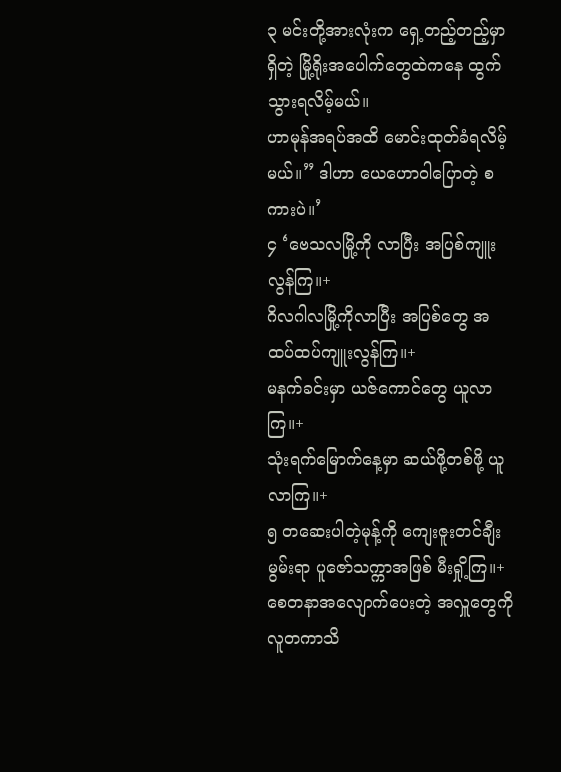၃ မင်းတို့အားလုံးက ရှေ့တည့်တည့်မှာရှိတဲ့ မြို့ရိုးအပေါက်တွေထဲကနေ ထွက်သွားရလိမ့်မယ်။
ဟာမုန်အရပ်အထိ မောင်းထုတ်ခံရလိမ့်မယ်။” ဒါဟာ ယေဟောဝါပြောတဲ့ စကားပဲ။’
၄ ‘ဗေသလမြို့ကို လာပြီး အပြစ်ကျူးလွန်ကြ။+
ဂိလဂါလမြို့ကိုလာပြီး အပြစ်တွေ အထပ်ထပ်ကျူးလွန်ကြ။+
မနက်ခင်းမှာ ယဇ်ကောင်တွေ ယူလာကြ။+
သုံးရက်မြောက်နေ့မှာ ဆယ်ဖို့တစ်ဖို့ ယူလာကြ။+
၅ တဆေးပါတဲ့မုန့်ကို ကျေးဇူးတင်ချီးမွမ်းရာ ပူဇော်သက္ကာအဖြစ် မီးရှို့ကြ။+
စေတနာအလျောက်ပေးတဲ့ အလှူတွေကို လူတကာသိ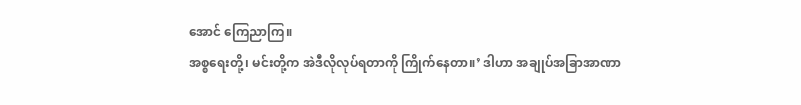အောင် ကြေညာကြ။
အစ္စရေးတို့၊ မင်းတို့က အဲဒီလိုလုပ်ရတာကို ကြိုက်နေတာ။’ ဒါဟာ အချုပ်အခြာအာဏာ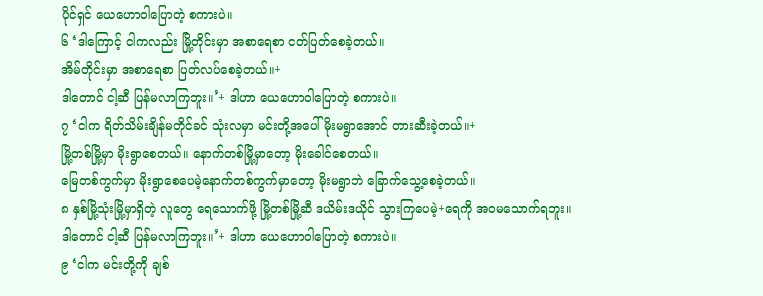ပိုင်ရှင် ယေဟောဝါပြောတဲ့ စကားပဲ။
၆ ‘ဒါကြောင့် ငါကလည်း မြို့တိုင်းမှာ အစာရေစာ ငတ်ပြတ်စေခဲ့တယ်။
အိမ်တိုင်းမှာ အစာရေစာ ပြတ်လပ်စေခဲ့တယ်။+
ဒါတောင် ငါ့ဆီ ပြန်မလာကြဘူး။’+ ဒါဟာ ယေဟောဝါပြောတဲ့ စကားပဲ။
၇ ‘ငါက ရိတ်သိမ်းချိန်မတိုင်ခင် သုံးလမှာ မင်းတို့အပေါ် မိုးမရွာအောင် တားဆီးခဲ့တယ်။+
မြို့တစ်မြို့မှာ မိုးရွာစေတယ်။ နောက်တစ်မြို့မှာတော့ မိုးခေါင်စေတယ်။
မြေတစ်ကွက်မှာ မိုးရွာစေပေမဲ့နောက်တစ်ကွက်မှာတော့ မိုးမရွာဘဲ ခြောက်သွေ့စေခဲ့တယ်။
၈ နှစ်မြို့သုံးမြို့မှာရှိတဲ့ လူတွေ ရေသောက်ဖို့ မြို့တစ်မြို့ဆီ ဒယိမ်းဒယိုင် သွားကြပေမဲ့+ရေကို အဝမသောက်ရဘူး။
ဒါတောင် ငါ့ဆီ ပြန်မလာကြဘူး။’+ ဒါဟာ ယေဟောဝါပြောတဲ့ စကားပဲ။
၉ ‘ငါက မင်းတို့ကို ချစ်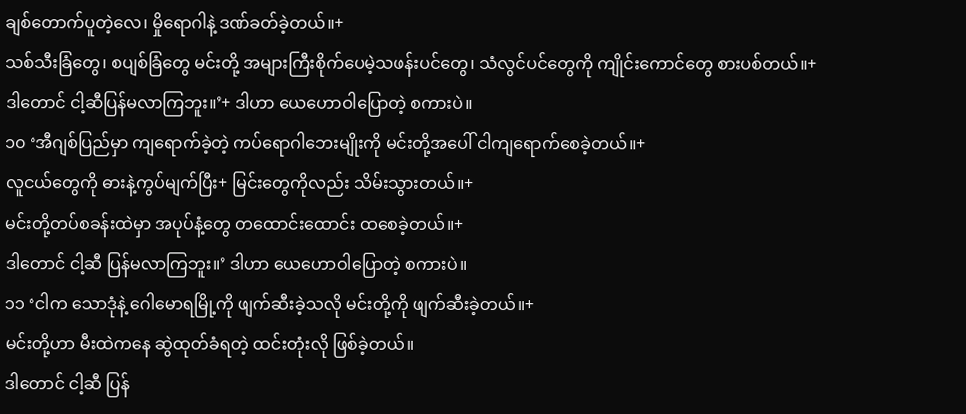ချစ်တောက်ပူတဲ့လေ၊ မှိုရောဂါနဲ့ ဒဏ်ခတ်ခဲ့တယ်။+
သစ်သီးခြံတွေ၊ စပျစ်ခြံတွေ မင်းတို့ အများကြီးစိုက်ပေမဲ့သဖန်းပင်တွေ၊ သံလွင်ပင်တွေကို ကျိုင်းကောင်တွေ စားပစ်တယ်။+
ဒါတောင် ငါ့ဆီပြန်မလာကြဘူး။’+ ဒါဟာ ယေဟောဝါပြောတဲ့ စကားပဲ။
၁၀ ‘အီဂျစ်ပြည်မှာ ကျရောက်ခဲ့တဲ့ ကပ်ရောဂါဘေးမျိုးကို မင်းတို့အပေါ် ငါကျရောက်စေခဲ့တယ်။+
လူငယ်တွေကို ဓားနဲ့ကွပ်မျက်ပြီး+ မြင်းတွေကိုလည်း သိမ်းသွားတယ်။+
မင်းတို့တပ်စခန်းထဲမှာ အပုပ်နံ့တွေ တထောင်းထောင်း ထစေခဲ့တယ်။+
ဒါတောင် ငါ့ဆီ ပြန်မလာကြဘူး။’ ဒါဟာ ယေဟောဝါပြောတဲ့ စကားပဲ။
၁၁ ‘ငါက သောဒုံနဲ့ ဂေါမောရမြို့ကို ဖျက်ဆီးခဲ့သလို မင်းတို့ကို ဖျက်ဆီးခဲ့တယ်။+
မင်းတို့ဟာ မီးထဲကနေ ဆွဲထုတ်ခံရတဲ့ ထင်းတုံးလို ဖြစ်ခဲ့တယ်။
ဒါတောင် ငါ့ဆီ ပြန်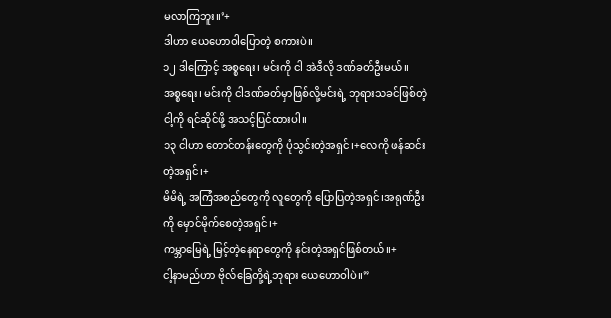မလာကြဘူး။’+
ဒါဟာ ယေဟောဝါပြောတဲ့ စကားပဲ။
၁၂ ဒါကြောင့် အစ္စရေး၊ မင်းကို ငါ အဲဒီလို ဒဏ်ခတ်ဦးမယ်။
အစ္စရေး၊ မင်းကို ငါဒဏ်ခတ်မှာဖြစ်လို့မင်းရဲ့ ဘုရားသခင်ဖြစ်တဲ့ ငါ့ကို ရင်ဆိုင်ဖို့ အသင့်ပြင်ထားပါ။
၁၃ ငါဟာ တောင်တန်းတွေကို ပုံသွင်းတဲ့အရှင်၊+လေကို ဖန်ဆင်းတဲ့အရှင်၊+
မိမိရဲ့ အကြံအစည်တွေကို လူတွေကို ပြောပြတဲ့အရှင်၊အရုဏ်ဦးကို မှောင်မိုက်စေတဲ့အရှင်၊+
ကမ္ဘာမြေရဲ့ မြင့်တဲ့နေရာတွေကို နင်းတဲ့အရှင်ဖြစ်တယ်။+
ငါ့နာမည်ဟာ ဗိုလ်ခြေတို့ရဲ့ဘုရား ယေဟောဝါပဲ။”